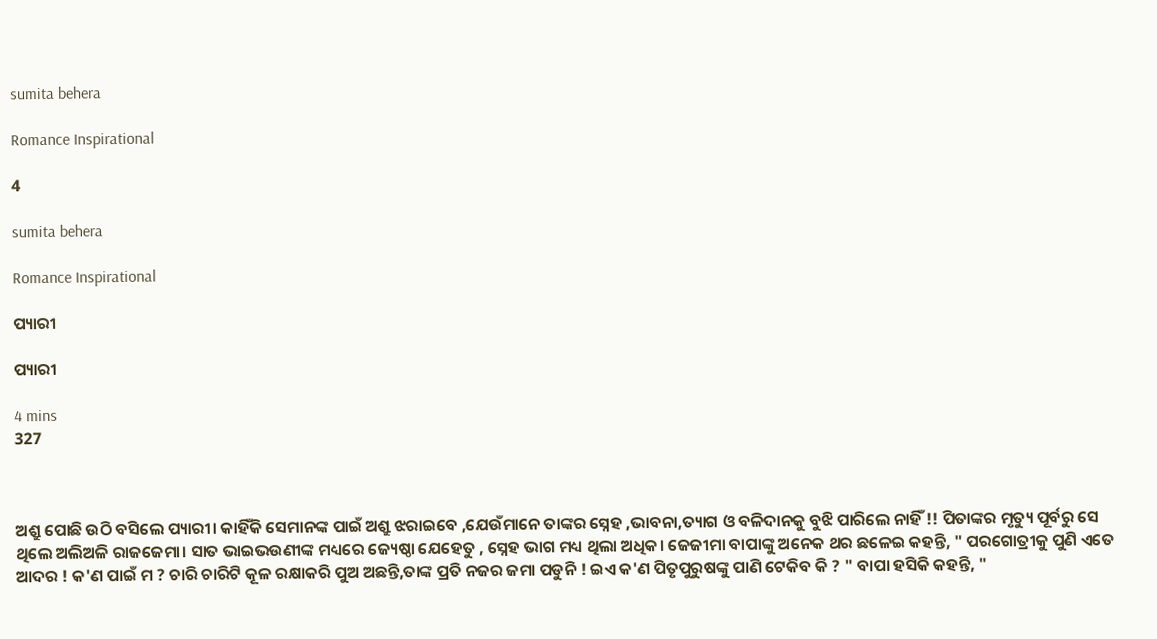sumita behera

Romance Inspirational

4

sumita behera

Romance Inspirational

ପ୍ୟାରୀ

ପ୍ୟାରୀ

4 mins
327



ଅଶ୍ରୁ ପୋଛି ଉଠି ବସିଲେ ପ୍ୟାରୀ। କାହିଁକି ସେମାନଙ୍କ ପାଇଁ ଅଶ୍ରୁ ଝରାଇବେ ,ଯେଉଁମାନେ ତାଙ୍କର ସ୍ନେହ ,ଭାବନା,ତ୍ୟାଗ ଓ ବଳିଦାନକୁ ବୁଝି ପାରିଲେ ନାହିଁ !! ପିତାଙ୍କର ମୃତ୍ୟୁ ପୂର୍ବରୁ ସେ ଥିଲେ ଅଲିଅଳି ରାଜଜେମା। ସାତ ଭାଇଭଉଣୀଙ୍କ ମଧ୍ୟରେ ଜ୍ୟେଷ୍ଠା ଯେହେତୁ , ସ୍ନେହ ଭାଗ ମଧ୍ୟ ଥିଲା ଅଧିକ। ଜେଜୀମା ବାପାଙ୍କୁ ଅନେକ ଥର ଛଳେଇ କହନ୍ତି, " ପରଗୋତ୍ରୀକୁ ପୁଣି ଏତେ ଆଦର ! କ'ଣ ପାଇଁ ମ ? ଚାରି ଚାରିଟି କୂଳ ରକ୍ଷାକରି ପୁଅ ଅଛନ୍ତି,ତାଙ୍କ ପ୍ରତି ନଜର ଜମା ପଡୁନି ! ଇଏ କ'ଣ ପିତୃପୁରୁଷଙ୍କୁ ପାଣି ଟେକିବ କି ? " ବାପା ହସିକି କହନ୍ତି, "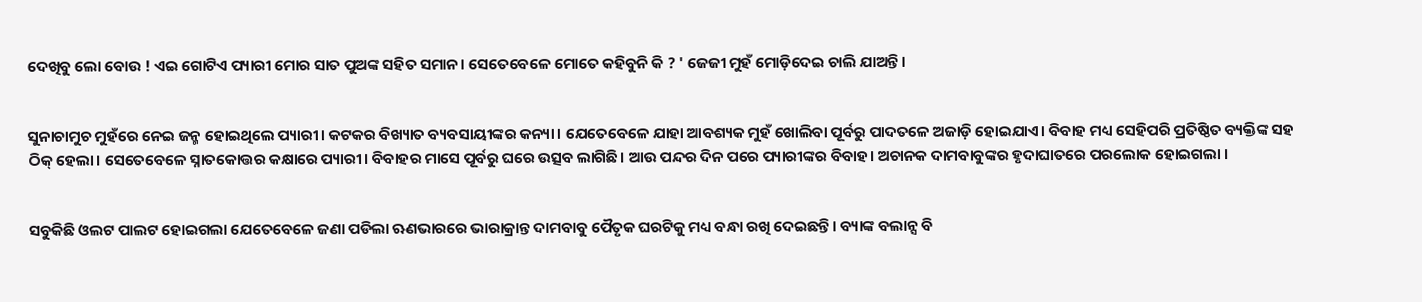ଦେଖିବୁ ଲୋ ବୋଉ ! ଏଇ ଗୋଟିଏ ପ୍ୟାରୀ ମୋର ସାତ ପୁଅଙ୍କ ସହିତ ସମାନ। ସେତେବେଳେ ମୋତେ କହିବୁନି କି ? ' ଜେଜୀ ମୁହଁ ମୋଡ଼ିଦେଇ ଚାଲି ଯାଅନ୍ତି।


ସୁନାଚାମୁଚ ମୁହଁରେ ନେଇ ଜନ୍ମ ହୋଇଥିଲେ ପ୍ୟାରୀ। କଟକର ବିଖ୍ୟାତ ବ୍ୟବସାୟୀଙ୍କର କନ୍ୟା। ଯେତେବେଳେ ଯାହା ଆବଶ୍ୟକ ମୁହଁ ଖୋଲିବା ପୂର୍ବରୁ ପାଦତଳେ ଅଜାଡ଼ି ହୋଇଯାଏ। ବିବାହ ମଧ୍ୟ ସେହିପରି ପ୍ରତିଷ୍ଠିତ ବ୍ୟକ୍ତିଙ୍କ ସହ ଠିକ୍ ହେଲା। ସେତେବେଳେ ସ୍ନାତକୋତ୍ତର କକ୍ଷାରେ ପ୍ୟାରୀ। ବିବାହର ମାସେ ପୂର୍ବରୁ ଘରେ ଉତ୍ସବ ଲାଗିଛି। ଆଉ ପନ୍ଦର ଦିନ ପରେ ପ୍ୟାରୀଙ୍କର ବିବାହ। ଅଚାନକ ଦାମବାବୁଙ୍କର ହୃଦାଘାତରେ ପରଲୋକ ହୋଇଗଲା ।


ସବୁକିଛି ଓଲଟ ପାଲଟ ହୋଇଗଲା ଯେତେବେଳେ ଜଣା ପଡିଲା ଋଣଭାରରେ ଭାରାକ୍ରାନ୍ତ ଦାମବାବୁ ପୈତୃକ ଘରଟିକୁ ମଧ୍ୟ ବନ୍ଧା ରଖି ଦେଇଛନ୍ତି। ବ୍ୟାଙ୍କ ବଲାନ୍ସ ବି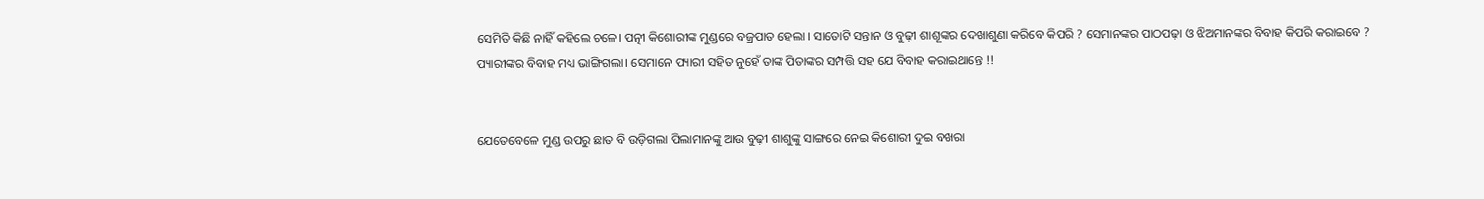ସେମିତି କିଛି ନାହିଁ କହିଲେ ଚଳେ। ପତ୍ନୀ କିଶୋରୀଙ୍କ ମୁଣ୍ଡରେ ବଜ୍ରପାତ ହେଲା । ସାତୋଟି ସନ୍ତାନ ଓ ବୁଢ଼ୀ ଶାଶୂଙ୍କର ଦେଖାଶୁଣା କରିବେ କିପରି ? ସେମାନଙ୍କର ପାଠପଢ଼ା ଓ ଝିଅମାନଙ୍କର ବିବାହ କିପରି କରାଇବେ ? ପ୍ୟାରୀଙ୍କର ବିବାହ ମଧ୍ୟ ଭାଙ୍ଗିଗଲା। ସେମାନେ ପ୍ୟାରୀ ସହିତ ନୁହେଁ ତାଙ୍କ ପିତାଙ୍କର ସମ୍ପତ୍ତି ସହ ଯେ ବିବାହ କରାଇଥାନ୍ତେ !!


ଯେତେବେଳେ ମୁଣ୍ଡ ଉପରୁ ଛାତ ବି ଉଡ଼ିଗଲା ପିଲାମାନଙ୍କୁ ଆଉ ବୁଢ଼ୀ ଶାଶୁଙ୍କୁ ସାଙ୍ଗରେ ନେଇ କିଶୋରୀ ଦୁଇ ବଖରା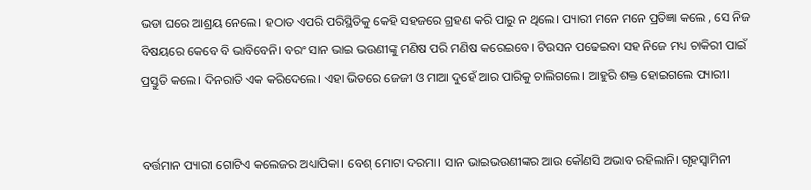ଭଡା ଘରେ ଆଶ୍ରୟ ନେଲେ। ହଠାତ ଏପରି ପରିସ୍ଥିତିକୁ କେହି ସହଜରେ ଗ୍ରହଣ କରି ପାରୁ ନ ଥିଲେ। ପ୍ୟାରୀ ମନେ ମନେ ପ୍ରତିଜ୍ଞା କଲେ , ସେ ନିଜ ବିଷୟରେ କେବେ ବି ଭାବିବେନି। ବରଂ ସାନ ଭାଇ ଭଉଣୀଙ୍କୁ ମଣିଷ ପରି ମଣିଷ କରେଇବେ। ଟିଉସନ ପଢେଇବା ସହ ନିଜେ ମଧ୍ୟ ଚାକିରୀ ପାଇଁ ପ୍ରସ୍ତୁତି କଲେ। ଦିନରାତି ଏକ କରିଦେଲେ। ଏହା ଭିତରେ ଜେଜୀ ଓ ମାଆ ଦୁହେଁ ଆର ପାରିକୁ ଚାଲିଗଲେ। ଆହୁରି ଶକ୍ତ ହୋଇଗଲେ ପ୍ୟାରୀ।


ବର୍ତ୍ତମାନ ପ୍ୟାରୀ ଗୋଟିଏ କଲେଜର ଅଧ୍ୟାପିକା। ବେଶ୍ ମୋଟା ଦରମା। ସାନ ଭାଇଭଉଣୀଙ୍କର ଆଉ କୌଣସି ଅଭାବ ରହିଲାନି। ଗୃହସ୍ୱାମିନୀ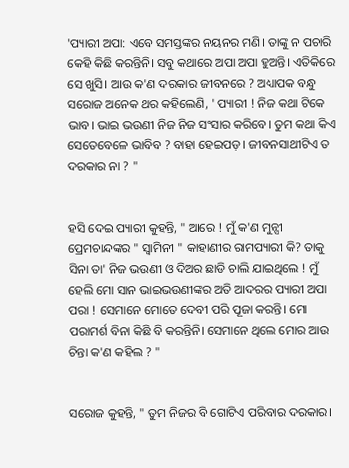'ପ୍ୟାରୀ ଅପା: ଏବେ ସମସ୍ତଙ୍କର ନୟନର ମଣି। ତାଙ୍କୁ ନ ପଚାରି କେହି କିଛି କରନ୍ତିନି। ସବୁ କଥାରେ ଅପା ଅପା ହୁଅନ୍ତି। ଏତିକିରେ ସେ ଖୁସି। ଆଉ କ'ଣ ଦରକାର ଜୀବନରେ ? ଅଧ୍ୟାପକ ବନ୍ଧୁ ସରୋଜ ଅନେକ ଥର କହିଲେଣି, ' ପ୍ୟାରୀ ! ନିଜ କଥା ଟିକେ ଭାବ। ଭାଇ ଭଉଣୀ ନିଜ ନିଜ ସଂସାର କରିବେ। ତୁମ କଥା କିଏ ସେତେବେଳେ ଭାବିବ ? ବାହା ହେଇପଡ଼। ଜୀବନସାଥୀଟିଏ ତ ଦରକାର ନା ? "


ହସି ଦେଇ ପ୍ୟାରୀ କୁହନ୍ତି, " ଆରେ ! ମୁଁ କ'ଣ ମୁନ୍ସୀ ପ୍ରେମଚାନ୍ଦଙ୍କର " ସ୍ୱାମିନୀ " କାହାଣୀର ରାମପ୍ୟାରୀ କି? ତାକୁ ସିନା ତା' ନିଜ ଭଉଣୀ ଓ ଦିଅର ଛାଡି ଚାଲି ଯାଇଥିଲେ ! ମୁଁ ହେଲି ମୋ ସାନ ଭାଇଭଉଣୀଙ୍କର ଅତି ଆଦରର ପ୍ୟାରୀ ଅପା ପରା ! ସେମାନେ ମୋତେ ଦେବୀ ପରି ପୂଜା କରନ୍ତି। ମୋ ପରାମର୍ଶ ବିନା କିଛି ବି କରନ୍ତିନି। ସେମାନେ ଥିଲେ ମୋର ଆଉ ଚିନ୍ତା କ'ଣ କହିଲ ? "


ସରୋଜ କୁହନ୍ତି, " ତୁମ ନିଜର ବି ଗୋଟିଏ ପରିବାର ଦରକାର।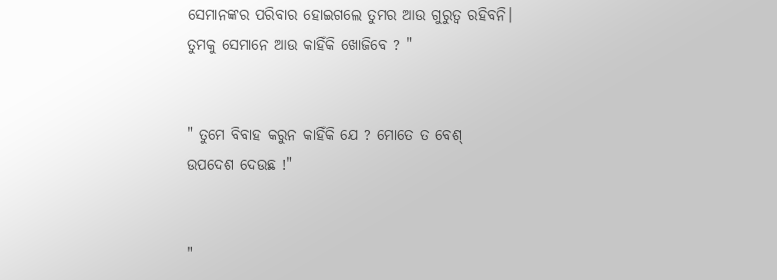ସେମାନଙ୍କର ପରିବାର ହୋଇଗଲେ ତୁମର ଆଉ ଗୁରୁତ୍ୱ ରହିବନି। ତୁମକୁ ସେମାନେ ଆଉ କାହିଁକି ଖୋଜିବେ ? "


" ତୁମେ ବିବାହ କରୁନ କାହିଁକି ଯେ ? ମୋତେ ତ ବେଶ୍ ଉପଦେଶ ଦେଉଛ !"


"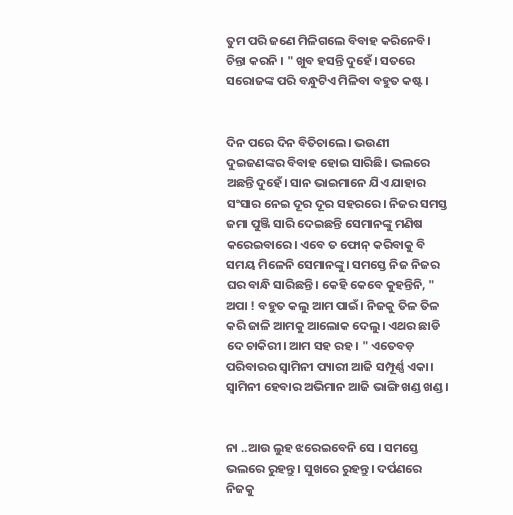ତୁମ ପରି ଜଣେ ମିଳିଗଲେ ବିବାହ କରିନେବି। ଚିନ୍ତା କରନି । " ଖୁବ ହସନ୍ତି ଦୁହେଁ। ସତରେ ସରୋଜଙ୍କ ପରି ବନ୍ଧୁଟିଏ ମିଳିବା ବହୁତ କଷ୍ଟ।


ଦିନ ପରେ ଦିନ ବିତିଚାଲେ। ଭଉଣୀ ଦୁଇଜଣଙ୍କର ବିବାହ ହୋଇ ସାରିଛି। ଭଲରେ ଅଛନ୍ତି ଦୁହେଁ। ସାନ ଭାଇମାନେ ଯିଏ ଯାହାର ସଂସାର ନେଇ ଦୂର ଦୂର ସହରରେ। ନିଜର ସମସ୍ତ ଜମା ପୁଞ୍ଜି ସାରି ଦେଇଛନ୍ତି ସେମାନଙ୍କୁ ମଣିଷ କରେଇବାରେ। ଏବେ ତ ଫୋନ୍ କରିବାକୁ ବି ସମୟ ମିଳେନି ସେମାନଙ୍କୁ। ସମସ୍ତେ ନିଜ ନିଜର ଘର ବାନ୍ଧି ସାରିଛନ୍ତି। କେହି କେବେ କୁହନ୍ତିନି, " ଅପା ! ବହୁତ କଲୁ ଆମ ପାଇଁ। ନିଜକୁ ତିଳ ତିଳ କରି ଜାଳି ଆମକୁ ଆଲୋକ ଦେଲୁ। ଏଥର ଛାଡି ଦେ ଚାକିରୀ। ଆମ ସହ ରହ । " ଏତେବଡ଼ ପରିବାରର ସ୍ୱାମିନୀ ପ୍ୟାରୀ ଆଜି ସମ୍ପୂର୍ଣ୍ଣ ଏକା। ସ୍ୱାମିନୀ ହେବାର ଅଭିମାନ ଆଜି ଭାଙ୍ଗି ଖଣ୍ଡ ଖଣ୍ଡ ।


ନା ..ଆଉ ଲୁହ ଝରେଇବେନି ସେ । ସମସ୍ତେ ଭଲରେ ରୁହନ୍ତୁ। ସୁଖରେ ରୁହନ୍ତୁ। ଦର୍ପଣରେ ନିଜକୁ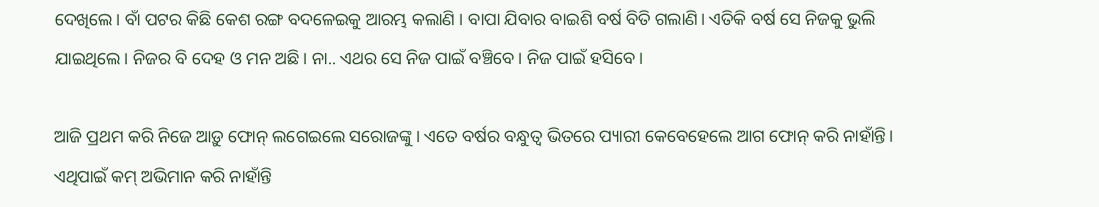ଦେଖିଲେ। ବାଁ ପଟର କିଛି କେଶ ରଙ୍ଗ ବଦଳେଇକୁ ଆରମ୍ଭ କଲାଣି । ବାପା ଯିବାର ବାଇଶି ବର୍ଷ ବିତି ଗଲାଣି। ଏତିକି ବର୍ଷ ସେ ନିଜକୁ ଭୁଲି ଯାଇଥିଲେ। ନିଜର ବି ଦେହ ଓ ମନ ଅଛି। ନା.. ଏଥର ସେ ନିଜ ପାଇଁ ବଞ୍ଚିବେ। ନିଜ ପାଇଁ ହସିବେ।

ଆଜି ପ୍ରଥମ କରି ନିଜେ ଆଡ଼ୁ ଫୋନ୍ ଲଗେଇଲେ ସରୋଜଙ୍କୁ। ଏତେ ବର୍ଷର ବନ୍ଧୁତ୍ୱ ଭିତରେ ପ୍ୟାରୀ କେବେହେଲେ ଆଗ ଫୋନ୍ କରି ନାହାଁନ୍ତି। ଏଥିପାଇଁ କମ୍ ଅଭିମାନ କରି ନାହାଁନ୍ତି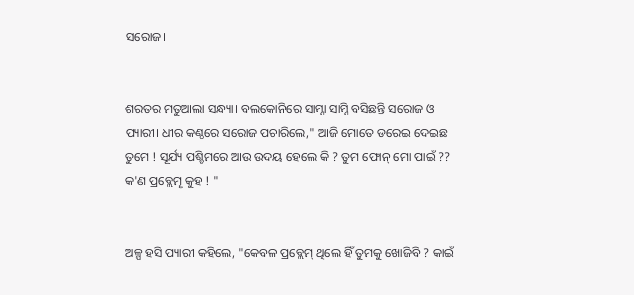ସରୋଜ।


ଶରତର ମତୁଆଲା ସନ୍ଧ୍ୟା। ବଲକୋନିରେ ସାମ୍ନା ସାମ୍ନି ବସିଛନ୍ତି ସରୋଜ ଓ ପ୍ୟାରୀ। ଧୀର କଣ୍ଠରେ ସରୋଜ ପଚାରିଲେ," ଆଜି ମୋତେ ଡରେଇ ଦେଇଛ ତୁମେ ! ସୂର୍ଯ୍ୟ ପଶ୍ଚିମରେ ଆଉ ଉଦୟ ହେଲେ କି ? ତୁମ ଫୋନ୍ ମୋ ପାଇଁ ?? କ'ଣ ପ୍ରବ୍ଲେମୄ କୁହ ! "


ଅଳ୍ପ ହସି ପ୍ୟାରୀ କହିଲେ, "କେବଳ ପ୍ରବ୍ଲେମ୍ ଥିଲେ ହିଁ ତୁମକୁ ଖୋଜିବି ? କାଇଁ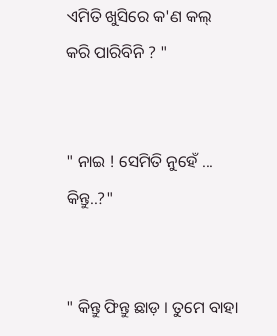ଏମିତି ଖୁସିରେ କ'ଣ କଲ୍ କରି ପାରିବିନି ? "


" ନାଇ ! ସେମିତି ନୁହେଁ ... କିନ୍ତୁ..?"


" କିନ୍ତୁ ଫିନ୍ତୁ ଛାଡ଼ । ତୁମେ ବାହା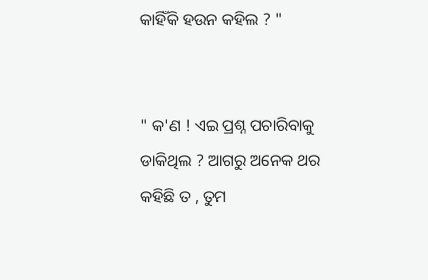କାହିଁକି ହଉନ କହିଲ ? "


" କ'ଣ ! ଏଇ ପ୍ରଶ୍ନ ପଚାରିବାକୁ ଡାକିଥିଲ ? ଆଗରୁ ଅନେକ ଥର କହିଛି ତ , ତୁମ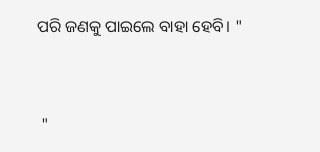ପରି ଜଣକୁ ପାଇଲେ ବାହା ହେବି। "


 "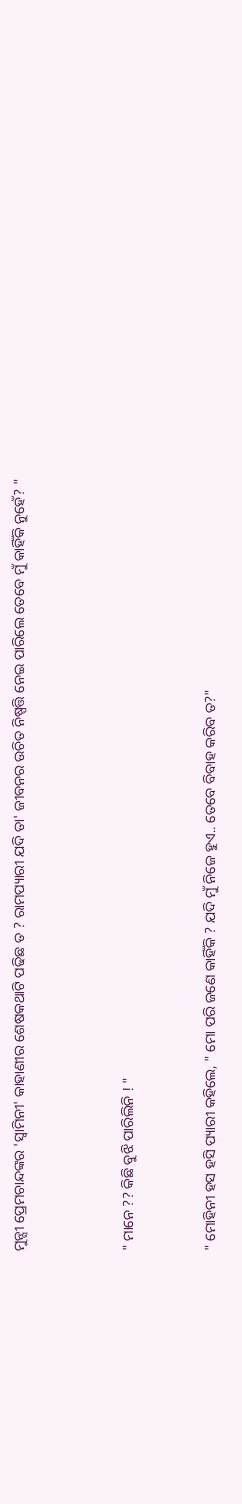ମୁନ୍ସୀ ପ୍ରେମଚାନ୍ଦଙ୍କର 'ସ୍ୱାମିନୀ' କାହାଣୀର ଶେଷକଥାଟି ପଢିଛ ତ ? ରାମପ୍ୟାରୀ ଯଦି ତା' ଜୀବନର ଉଚିତ ନିଷ୍ପତ୍ତି ନେଇ ପାରିଲେ ତେବେ ମୁଁ କାହିଁକି ନୁହେଁ? "



" ମାନେ ?? କିଛି ବୁଝି ପାରିଲିନି ! "


" ମୋହିନୀ ହସ ହସି ପ୍ୟାରୀ କହିଲେ, " ମୋ ପରି ଜଣେ କାହିଁକି ? ଯଦି ମୁଁ ନିଜେ ହୁଏ.. ତେବେ ବିବାହ କରିବ ତ?"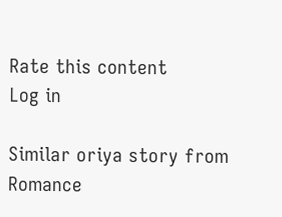Rate this content
Log in

Similar oriya story from Romance